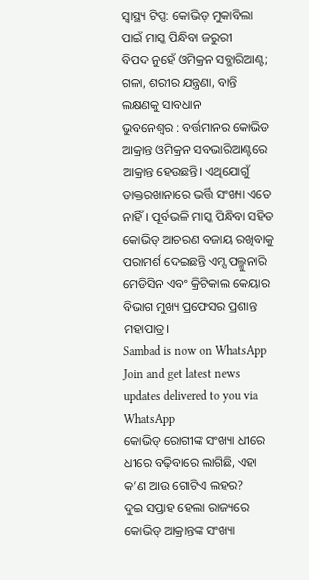ସ୍ୱାସ୍ଥ୍ୟ ଟିପ୍ସ: କୋଭିଡ୍ ମୁକାବିଲା ପାଇଁ ମାସ୍କ ପିନ୍ଧିବା ଜରୁରୀ
ବିପଦ ନୁହେଁ ଓମିକ୍ରନ ସବ୍ଭାରିଆଣ୍ଟ; ଗଳା, ଶରୀର ଯନ୍ତ୍ରଣା, ବାନ୍ତି ଲକ୍ଷଣକୁ ସାବଧାନ
ଭୁବନେଶ୍ବର : ବର୍ତ୍ତମାନର କୋଭିଡ ଆକ୍ରାନ୍ତ ଓମିକ୍ରନ ସବଭାରିଆଣ୍ଟରେ ଆକ୍ରାନ୍ତ ହେଉଛନ୍ତି। ଏଥିଯୋଗୁଁ ଡାକ୍ତରଖାନାରେ ଭର୍ତ୍ତି ସଂଖ୍ୟା ଏତେ ନାହିଁ। ପୂର୍ବଭଳି ମାସ୍କ ପିନ୍ଧିବା ସହିତ କୋଭିଡ୍ ଆଚରଣ ବଜାୟ ରଖିବାକୁ ପରାମର୍ଶ ଦେଇଛନ୍ତି ଏମ୍ସ ପଲ୍ମୁନାରି ମେଡିସିନ ଏବଂ କ୍ରିଟିକାଲ କେୟାର ବିଭାଗ ମୁଖ୍ୟ ପ୍ରଫେସର ପ୍ରଶାନ୍ତ ମହାପାତ୍ର।
Sambad is now on WhatsApp
Join and get latest news updates delivered to you via WhatsApp
କୋଭିଡ୍ ରୋଗୀଙ୍କ ସଂଖ୍ୟା ଧୀରେ ଧୀରେ ବଢ଼ିବାରେ ଲାଗିଛି, ଏହା କ’ଣ ଆଉ ଗୋଟିଏ ଲହର?
ଦୁଇ ସପ୍ତାହ ହେଲା ରାଜ୍ୟରେ କୋଭିଡ୍ ଆକ୍ରାନ୍ତଙ୍କ ସଂଖ୍ୟା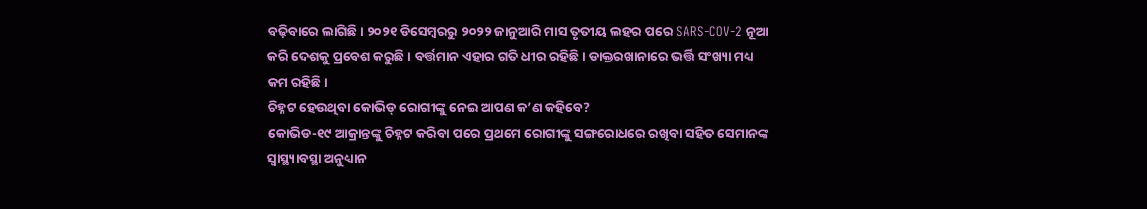ବଢ଼ିବାରେ ଲାଗିଛି। ୨୦୨୧ ଡିସେମ୍ବରରୁ ୨୦୨୨ ଜାନୁଆରି ମାସ ତୃତୀୟ ଲହର ପରେ SARS-COV-2 ନୂଆ କରି ଦେଶକୁ ପ୍ରବେଶ କରୁଛି। ବର୍ତ୍ତମାନ ଏହାର ଗତି ଧୀର ରହିଛି। ଡାକ୍ତରଖାନାରେ ଭର୍ତ୍ତି ସଂଖ୍ୟା ମଧ୍ୟ କମ ରହିଛି।
ଚିହ୍ନଟ ହେଉଥିବା କୋଭିଡ୍ ରୋଗୀଙ୍କୁ ନେଇ ଆପଣ କ’ଣ କହିବେ?
କୋଭିଡ-୧୯ ଆକ୍ରାନ୍ତଙ୍କୁ ଚିହ୍ନଟ କରିବା ପରେ ପ୍ରଥମେ ରୋଗୀଙ୍କୁ ସଙ୍ଗରୋଧରେ ରଖିବା ସହିତ ସେମାନଙ୍କ ସ୍ବାସ୍ଥ୍ୟାବସ୍ଥା ଅନୁଧ୍ୟାନ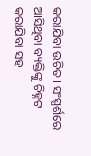କରାଯିବା ଉଚିତ। ସଂସ୍ପର୍ଶରେ ଆସିଥିବା ବ୍ୟକ୍ତିଙ୍କୁ ଚିହ୍ନଟ କରାଯିବା ସହ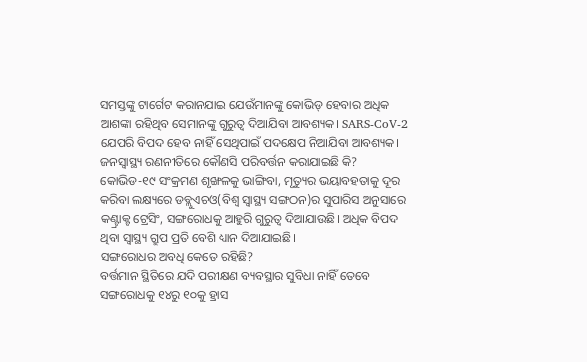ସମସ୍ତଙ୍କୁ ଟାର୍ଗେଟ କରାନଯାଇ ଯେଉଁମାନଙ୍କୁ କୋଭିଡ୍ ହେବାର ଅଧିକ ଆଶଙ୍କା ରହିଥିବ ସେମାନଙ୍କୁ ଗୁରୁତ୍ବ ଦିଆଯିବା ଆବଶ୍ୟକ। SARS-CoV-2 ଯେପରି ବିପଦ ହେବ ନାହିଁ ସେଥିପାଇଁ ପଦକ୍ଷେପ ନିଆଯିବା ଆବଶ୍ୟକ।
ଜନସ୍ବାସ୍ଥ୍ୟ ରଣନୀତିରେ କୌଣସି ପରିବର୍ତ୍ତନ କରାଯାଇଛି କି?
କୋଭିଡ-୧୯ ସଂକ୍ରମଣ ଶୃଙ୍ଖଳକୁ ଭାଙ୍ଗିବା, ମୃତ୍ୟୁର ଭୟାବହତାକୁ ଦୂର କରିବା ଲକ୍ଷ୍ୟରେ ଡବ୍ଲୁଏଚଓ(ବିଶ୍ବ ସ୍ବାସ୍ଥ୍ୟ ସଙ୍ଗଠନ)ର ସୁପାରିସ ଅନୁସାରେ କଣ୍ଟ୍ରାକ୍ଟ ଟ୍ରେସିଂ, ସଙ୍ଗରୋଧକୁ ଆହୁରି ଗୁରୁତ୍ବ ଦିଆଯାଉଛି। ଅଧିକ ବିପଦ ଥିବା ସ୍ବାସ୍ଥ୍ୟ ଗ୍ରୁପ ପ୍ରତି ବେଶି ଧ୍ୟାନ ଦିଆଯାଇଛି।
ସଙ୍ଗରୋଧର ଅବଧି କେତେ ରହିଛି?
ବର୍ତ୍ତମାନ ସ୍ଥିତିରେ ଯଦି ପରୀକ୍ଷଣ ବ୍ୟବସ୍ଥାର ସୁବିଧା ନାହିଁ ତେବେ ସଙ୍ଗରୋଧକୁ ୧୪ରୁ ୧୦କୁ ହ୍ରାସ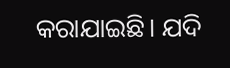କରାଯାଇଛି। ଯଦି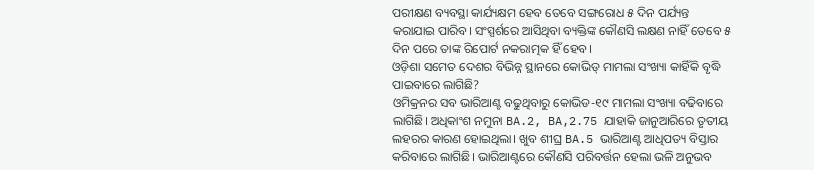ପରୀକ୍ଷଣ ବ୍ୟବସ୍ଥା କାର୍ଯ୍ୟକ୍ଷମ ହେବ ତେବେ ସଙ୍ଗରୋଧ ୫ ଦିନ ପର୍ଯ୍ୟନ୍ତ କରାଯାଇ ପାରିବ। ସଂସ୍ପର୍ଶରେ ଆସିଥିବା ବ୍ୟକ୍ତିଙ୍କ କୌଣସି ଲକ୍ଷଣ ନାହିଁ ତେବେ ୫ ଦିନ ପରେ ତାଙ୍କ ରିପୋର୍ଟ ନକରାତ୍ମକ ହିଁ ହେବ।
ଓଡ଼ିଶା ସମେତ ଦେଶର ବିଭିନ୍ନ ସ୍ଥାନରେ କୋଭିଡ୍ ମାମଲା ସଂଖ୍ୟା କାହିଁକି ବୃଦ୍ଧି ପାଇବାରେ ଲାଗିଛି?
ଓମିକ୍ରନର ସବ ଭାରିଆଣ୍ଟ ବଢୁଥିବାରୁ କୋଭିଡ-୧୯ ମାମଲା ସଂଖ୍ୟା ବଢିବାରେ ଲାଗିଛି। ଅଧିକାଂଶ ନମୁନା BA.2, BA,2.75 ଯାହାକି ଜାନୁଆରିରେ ତୃତୀୟ ଲହରର କାରଣ ହୋଇଥିଲା। ଖୁବ ଶୀଘ୍ର BA.5 ଭାରିଆଣ୍ଟ ଆଧିପତ୍ୟ ବିସ୍ତାର କରିବାରେ ଲାଗିଛି। ଭାରିଆଣ୍ଟରେ କୌଣସି ପରିବର୍ତ୍ତନ ହେଲା ଭଳି ଅନୁଭବ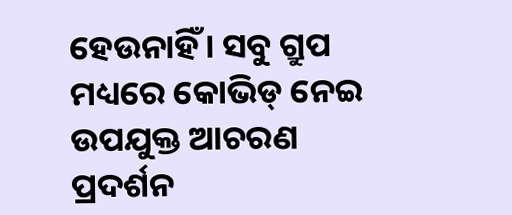ହେଉନାହିଁ। ସବୁ ଗ୍ରୁପ ମଧ୍ୟରେ କୋଭିଡ୍ ନେଇ ଉପଯୁକ୍ତ ଆଚରଣ ପ୍ରଦର୍ଶନ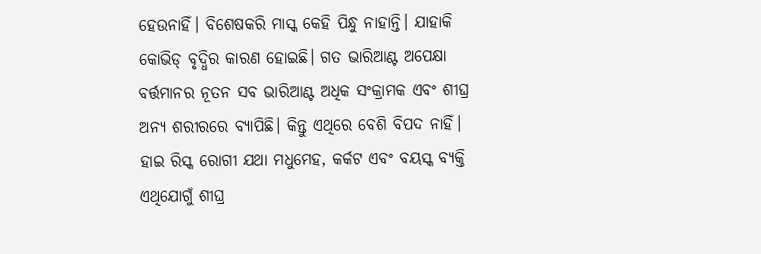ହେଉନାହିଁ। ବିଶେଷକରି ମାସ୍କ କେହି ପିନ୍ଧୁ ନାହାନ୍ତି। ଯାହାକି କୋଭିଡ୍ ବୃଦ୍ଧିର କାରଣ ହୋଇଛି। ଗତ ଭାରିଆଣ୍ଟ ଅପେକ୍ଷା ବର୍ତ୍ତମାନର ନୂତନ ସବ ଭାରିଆଣ୍ଟ ଅଧିକ ସଂକ୍ରାମକ ଏବଂ ଶୀଘ୍ର ଅନ୍ୟ ଶରୀରରେ ବ୍ୟାପିଛି। କିନ୍ତୁ ଏଥିରେ ବେଶି ବିପଦ ନାହିଁ। ହାଇ ରିସ୍କ ରୋଗୀ ଯଥା ମଧୁମେହ, କର୍କଟ ଏବଂ ବୟସ୍କ ବ୍ୟକ୍ତି ଏଥିଯୋଗୁଁ ଶୀଘ୍ର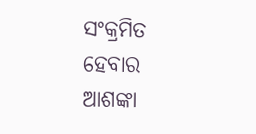ସଂକ୍ରମିତ ହେବାର ଆଶଙ୍କା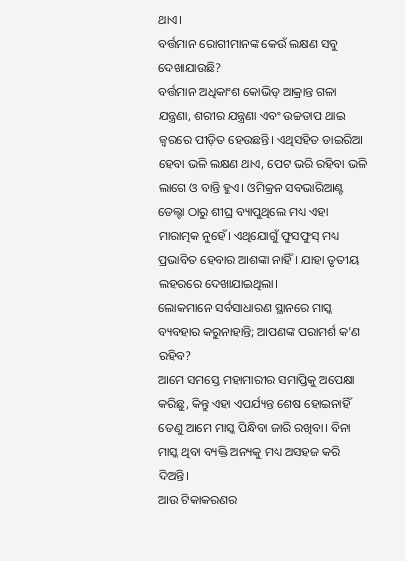ଥାଏ।
ବର୍ତ୍ତମାନ ରୋଗୀମାନଙ୍କ କେଉଁ ଲକ୍ଷଣ ସବୁ ଦେଖାଯାଉଛି?
ବର୍ତ୍ତମାନ ଅଧିକାଂଶ କୋଭିଡ୍ ଆକ୍ରାନ୍ତ ଗଳା ଯନ୍ତ୍ରଣା, ଶରୀର ଯନ୍ତ୍ରଣା ଏବଂ ଉଚ୍ଚତାପ ଥାଇ ଜ୍ବରରେ ପୀଡ଼ିତ ହେଉଛନ୍ତି। ଏଥିସହିତ ଡାଇରିଆ ହେବା ଭଳି ଲକ୍ଷଣ ଥାଏ, ପେଟ ଭରି ରହିବା ଭଳି ଲାଗେ ଓ ବାନ୍ତି ହୁଏ। ଓମିକ୍ରନ ସବଭାରିଆଣ୍ଟ ଡେଲ୍ଟା ଠାରୁ ଶୀଘ୍ର ବ୍ୟାପୁଥିଲେ ମଧ୍ୟ ଏହା ମାରାତ୍ମକ ନୁହେଁ। ଏଥିଯୋଗୁଁ ଫୁସଫୁସ୍ ମଧ୍ୟ ପ୍ରଭାବିତ ହେବାର ଆଶଙ୍କା ନାହିଁ। ଯାହା ତୃତୀୟ ଲହରରେ ଦେଖାଯାଇଥିଲା।
ଲୋକମାନେ ସର୍ବସାଧାରଣ ସ୍ଥାନରେ ମାସ୍କ ବ୍ୟବହାର କରୁନାହାନ୍ତି; ଆପଣଙ୍କ ପରାମର୍ଶ କ’ଣ ରହିବ?
ଆମେ ସମସ୍ତେ ମହାମାରୀର ସମାପ୍ତିକୁ ଅପେକ୍ଷା କରିଛୁ, କିନ୍ତୁ ଏହା ଏପର୍ଯ୍ୟନ୍ତ ଶେଷ ହୋଇନାହିଁ ତେଣୁ ଆମେ ମାସ୍କ ପିନ୍ଧିବା ଜାରି ରଖିବା। ବିନା ମାସ୍କ ଥିବା ବ୍ୟକ୍ତି ଅନ୍ୟକୁ ମଧ୍ୟ ଅସହଜ କରି ଦିଅନ୍ତି।
ଆଉ ଟିକାକରଣର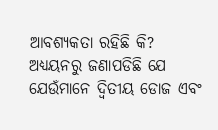ଆବଶ୍ୟକତା ରହିଛି କି?
ଅଧ୍ୟୟନରୁ ଜଣାପଡିଛି ଯେ ଯେଉଁମାନେ ଦ୍ବିତୀୟ ଡୋଜ ଏବଂ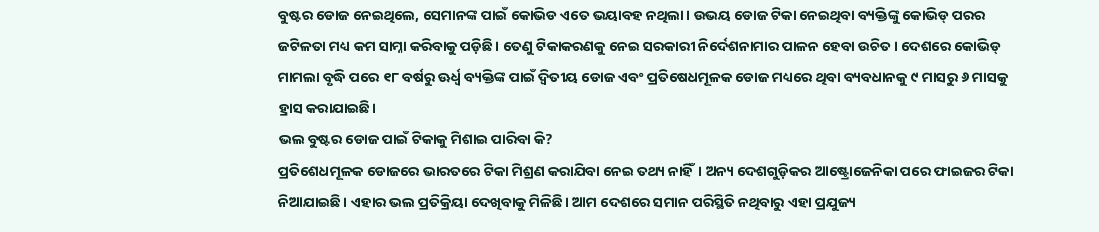ବୁଷ୍ଟର ଡୋଜ ନେଇଥିଲେ, ସେମାନଙ୍କ ପାଇଁ କୋଭିଡ ଏତେ ଭୟାବହ ନଥିଲା। ଉଭୟ ଡୋଜ ଟିକା ନେଇଥିବା ବ୍ୟକ୍ତିଙ୍କୁ କୋଭିଡ୍ ପରର ଜଟିଳତା ମଧ୍ୟ କମ ସାମ୍ନା କରିବାକୁ ପଡ଼ିଛି। ତେଣୁ ଟିକାକରଣକୁ ନେଇ ସରକାରୀ ନିର୍ଦେଶନାମାର ପାଳନ ହେବା ଉଚିତ। ଦେଶରେ କୋଭିଡ୍ ମାମଲା ବୃଦ୍ଧି ପରେ ୧୮ ବର୍ଷରୁ ଊର୍ଧ୍ବ ବ୍ୟକ୍ତିଙ୍କ ପାଇଁ ଦ୍ବିତୀୟ ଡୋଜ ଏବଂ ପ୍ରତିଷେଧମୂଳକ ଡୋଜ ମଧ୍ୟରେ ଥିବା ବ୍ୟବଧାନକୁ ୯ ମାସରୁ ୬ ମାସକୁ ହ୍ରାସ କରାଯାଇଛି।
ଭଲ ବୁଷ୍ଟର ଡୋଜ ପାଇଁ ଟିକାକୁ ମିଶାଇ ପାରିବା କି?
ପ୍ରତିଶେଧମୂଳକ ଡୋଜରେ ଭାରତରେ ଟିକା ମିଶ୍ରଣ କରାଯିବା ନେଇ ତଥ୍ୟ ନାହିଁ। ଅନ୍ୟ ଦେଶଗୁଡ଼ିକର ଆଷ୍ଟ୍ରୋଜେନିକା ପରେ ଫାଇଜର ଟିକା ନିଆଯାଇଛି। ଏହାର ଭଲ ପ୍ରତିକ୍ରିୟା ଦେଖିବାକୁ ମିଳିଛି। ଆମ ଦେଶରେ ସମାନ ପରିସ୍ଥିତି ନଥିବାରୁ ଏହା ପ୍ରଯୁଜ୍ୟ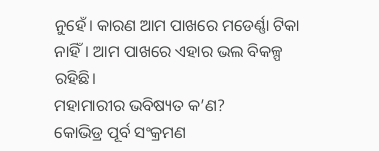ନୁହେଁ। କାରଣ ଆମ ପାଖରେ ମଡେର୍ଣ୍ଣା ଟିକା ନାହିଁ। ଆମ ପାଖରେ ଏହାର ଭଲ ବିକଳ୍ପ ରହିଛି।
ମହାମାରୀର ଭବିଷ୍ୟତ କ’ଣ?
କୋଭିଡ୍ର ପୂର୍ବ ସଂକ୍ରମଣ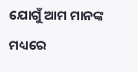ଯୋଗୁଁ ଆମ ମାନଙ୍କ ମଧ୍ୟରେ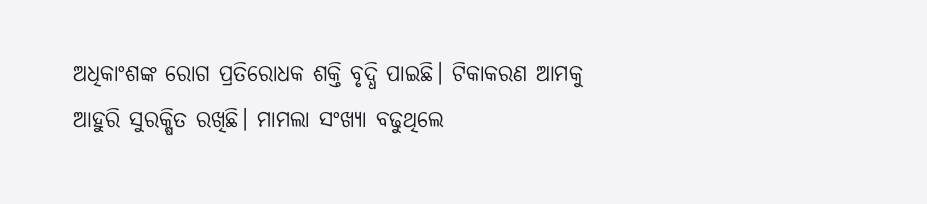ଅଧିକାଂଶଙ୍କ ରୋଗ ପ୍ରତିରୋଧକ ଶକ୍ତି ବୃଦ୍ଧି ପାଇଛି। ଟିକାକରଣ ଆମକୁ ଆହୁରି ସୁରକ୍ଷିତ ରଖିଛି। ମାମଲା ସଂଖ୍ୟା ବଢୁଥିଲେ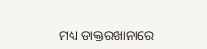ମଧ୍ୟ ଡାକ୍ତରଖାନାରେ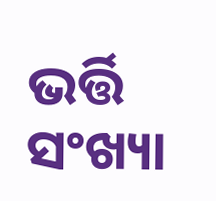ଭର୍ତ୍ତି ସଂଖ୍ୟା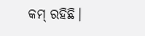କମ୍ ରହିଛି।